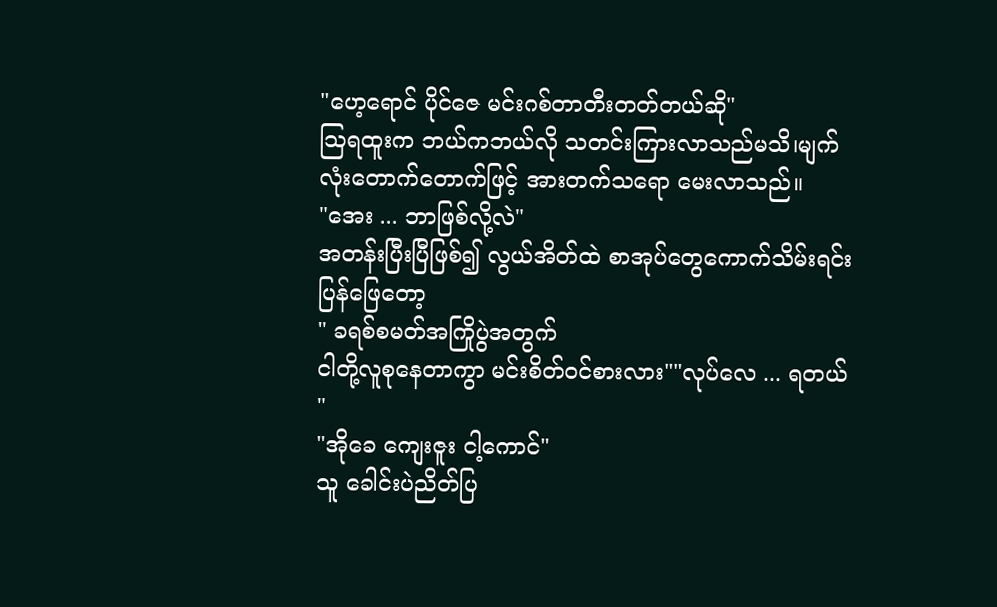"ဟေ့ရောင် ပိုင်ဇေ မင်းဂစ်တာတီးတတ်တယ်ဆို"
ဩရထူးက ဘယ်ကဘယ်လို သတင်းကြားလာသည်မသိ၊မျက်လုံးတောက်တောက်ဖြင့် အားတက်သရော မေးလာသည်။
"အေး ... ဘာဖြစ်လို့လဲ"
အတန်းပြီးပြီဖြစ်၍ လွယ်အိတ်ထဲ စာအုပ်တွေကောက်သိမ်းရင်း ပြန်ဖြေတော့
" ခရစ်စမတ်အကြိုပွဲအတွက်
ငါတို့လူစုနေတာကွာ မင်းစိတ်ဝင်စားလား""လုပ်လေ ... ရတယ် "
"အိုခေ ကျေးဇူး ငါ့ကောင်"
သူ ခေါင်းပဲညိတ်ပြ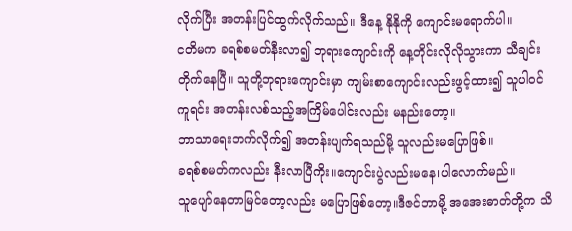လိုက်ပြီး အတန်းပြင်ထွက်လိုက်သည်။ ဒီနေ့ နိုနိုကို ကျောင်းမရောက်ပါ။
ငတိမက ခရစ်စမတ်နီးလာ၍ ဘုရားကျောင်းကို နေ့တိုင်းလိုလိုသွားကာ သီချင်းတိုက်နေပြီ။ သူတို့ဘုရားကျောင်းမှာ ကျမ်းစာကျောင်းလည်းဖွင့်ထား၍ သူပါဝင်ကူရင်း အတန်းလစ်သည့်အကြိမ်ပေါင်းလည်း မနည်းတော့။
ဘာသာရေးဘက်လိုက်၍ အတန်းပျက်ရသည်မို့ သူလည်းမပြောဖြစ်။
ခရစ်စမတ်ကလည်း နီးလာပြီကိုး။ကျောင်းပွဲလည်းမနေ၊ပါလောက်မည်။
သူပျော်နေတာမြင်တော့လည်း မပြောဖြစ်တော့။ဒီဇင်ဘာမို့ အအေးဓာတ်တို့က သိ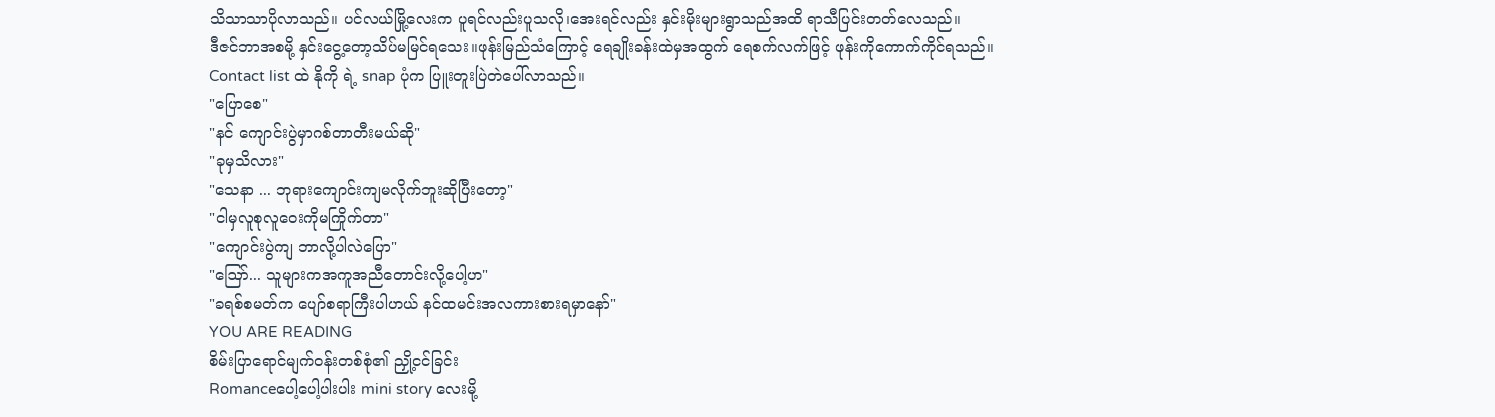သိသာသာပိုလာသည်။ ပင်လယ်မြို့လေးက ပူရင်လည်းပူသလို၊အေးရင်လည်း နှင်းမိုးများရွာသည်အထိ ရာသီပြင်းတတ်လေသည်။
ဒီဇင်ဘာအစမို့ နှင်းငွေ့တော့သိပ်မမြင်ရသေး။ဖုန်းမြည်သံကြောင့် ရေချိုးခန်းထဲမှအထွက် ရေစက်လက်ဖြင့် ဖုန်းကိုကောက်ကိုင်ရသည်။
Contact list ထဲ နိုကို ရဲ့ snap ပုံက ပြူးတူးပြဲတဲပေါ်လာသည်။
"ပြောစေ"
"နင် ကျောင်းပွဲမှာဂစ်တာတီးမယ်ဆို"
"ခုမှသိလား"
"သေနာ ... ဘုရားကျောင်းကျမလိုက်ဘူးဆိုပြီးတော့"
"ငါမှလူစုလူဝေးကိုမကြိုက်တာ"
"ကျောင်းပွဲကျ ဘာလို့ပါလဲပြော"
"ဪ... သူများကအကူအညီတောင်းလို့ပေါ့ဟ"
"ခရစ်စမတ်က ပျော်စရာကြီးပါဟယ် နင်ထမင်းအလကားစားရမှာနော်"
YOU ARE READING
စိမ်းပြာရောင်မျက်ဝန်းတစ်စုံ၏ ညှို့ငင်ခြင်း
Romanceပေါ့ပေါ့ပါးပါး mini story လေးမို့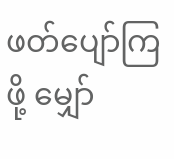ဖတ်ပျော်ကြဖို့ မျှော်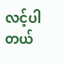လင့်ပါတယ်